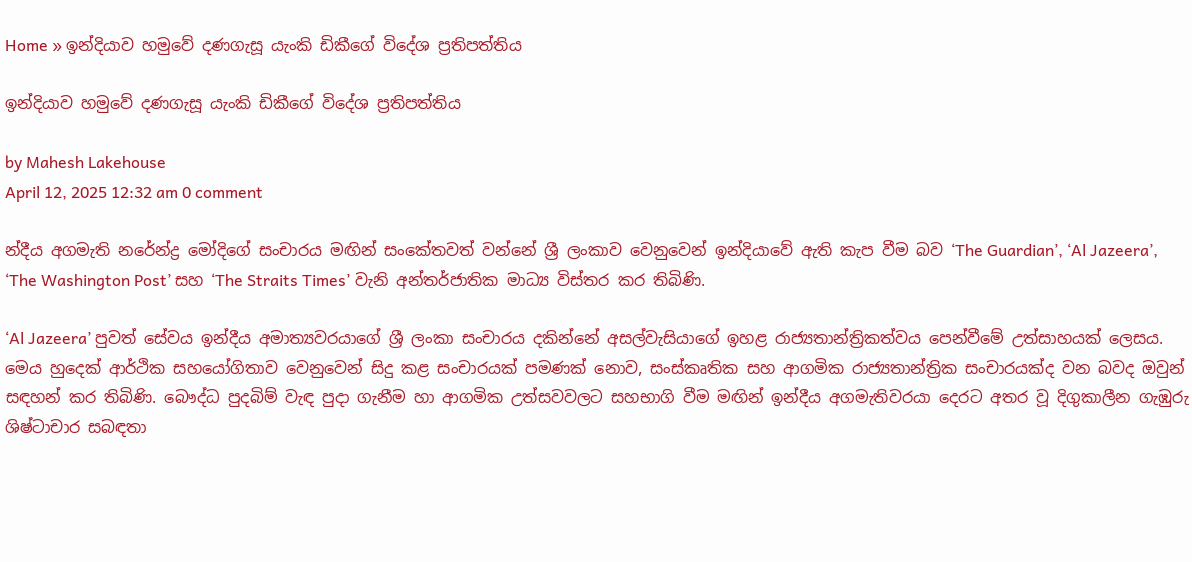Home » ඉන්දියාව හමුවේ දණගැසූ යැංකි ඩිකීගේ විදේශ ප්‍රතිපත්තිය

ඉන්දියාව හමුවේ දණගැසූ යැංකි ඩිකීගේ විදේශ ප්‍රතිපත්තිය

by Mahesh Lakehouse
April 12, 2025 12:32 am 0 comment

න්දීය අගමැති නරේන්ද්‍ර මෝදිගේ සංචාරය මඟින් සංකේතවත් වන්නේ ශ්‍රී ලංකාව වෙනුවෙන් ඉන්දියාවේ ඇති කැප වීම බව ‘The Guardian’, ‘Al Jazeera’, ‘The Washington Post’ සහ ‘The Straits Times’ වැනි අන්තර්ජාතික මාධ්‍ය විස්තර කර තිබිණි.

‘Al Jazeera’ පුවත් සේවය ඉන්දීය අමාත්‍යවරයාගේ ශ්‍රී ලංකා සංචාරය දකින්නේ අසල්වැසියාගේ ඉහළ රාජ්‍යතාන්ත්‍රිකත්වය පෙන්වීමේ උත්සාහයක් ලෙසය. මෙය හුදෙක් ආර්ථික සහයෝගිතාව වෙනුවෙන් සිදු කළ සංචාරයක් පමණක් නොව, සංස්කෘතික සහ ආගමික රාජ්‍යතාන්ත්‍රික සංචාරයක්ද වන බවද ඔවුන් සඳහන් කර තිබිණි. බෞද්ධ පුදබිම් වැඳ පුදා ගැනීම හා ආගමික උත්සවවලට සහභාගි වීම මඟින් ඉන්දීය අගමැතිවරයා දෙරට අතර වූ දිගුකාලීන ගැඹුරු ශිෂ්ටාචාර සබඳතා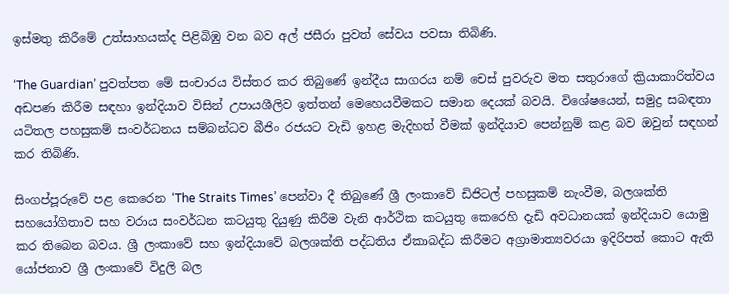ඉස්මතු කිරීමේ උත්සාහයක්ද පිළිබිඹු වන බව අල් ජසීරා පුවත් සේවය පවසා තිබිණි.

‘The Guardian’ පුවත්පත මේ සංචාරය විස්තර කර තිබුණේ ඉන්දීය සාගරය නම් චෙස් පුවරුව මත සතුරාගේ ක්‍රියාකාරිත්වය අඩපණ කිරීම සඳහා ඉන්දියාව විසින් උපායශීලිව ඉත්තන් මෙහෙයවීමකට සමාන දෙයක් බවයි. විශේෂයෙන්, සමුද්‍ර සබඳතා යටිතල පහසුකම් සංවර්ධනය සම්බන්ධව බීජිං රජයට වැඩි ඉහළ මැදිහත් වීමක් ඉන්දියාව පෙන්නුම් කළ බව ඔවුන් සඳහන් කර තිබිණි.

සිංගප්පූරුවේ පළ කෙරෙන ‘The Straits Times’ පෙන්වා දී තිබුණේ ශ්‍රී ලංකාවේ ඩිජිටල් පහසුකම් නැංවීම, බලශක්ති සහයෝගිතාව සහ වරාය සංවර්ධන කටයුතු දියුණු කිරීම වැනි ආර්ථික කටයුතු කෙරෙහි දැඩි අවධානයක් ඉන්දියාව යොමු කර තිබෙන බවය. ශ්‍රී ලංකාවේ සහ ඉන්දියාවේ බලශක්ති පද්ධතිය ඒකාබද්ධ කිරීමට අග්‍රාමාත්‍යවරයා ඉදිරිපත් කොට ඇති යෝජනාව ශ්‍රී ලංකාවේ විදුලි බල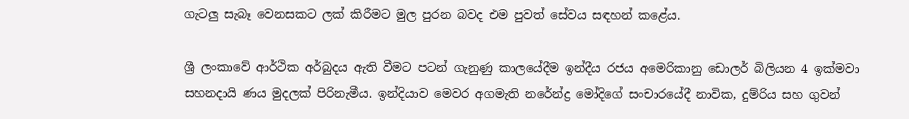ගැටලු සැබෑ වෙනසකට ලක් කිරීමට මුල පුරන බවද එම පුවත් සේවය සඳහන් කළේය.

ශ්‍රී ලංකාවේ ආර්ථික අර්බුදය ඇති වීමට පටන් ගැනුණු කාලයේදීම ඉන්දීය රජය අමෙරිකානු ඩොලර් බිලියන 4 ඉක්මවා සහනදායි ණය මුදලක් පිරිනැමීය. ඉන්දියාව මෙවර අගමැති නරේන්ද්‍ර මෝදිගේ සංචාරයේදී නාවික, දුම්රිය සහ ගුවන්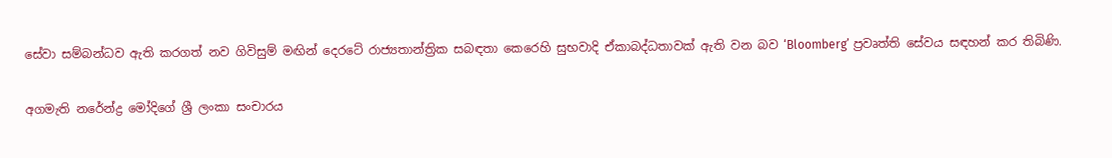සේවා සම්බන්ධව ඇති කරගත් නව ගිවිසුම් මඟින් දෙරටේ රාජ්‍යතාන්ත්‍රික සබඳතා කෙරෙහි සුභවාදි ඒකාබද්ධතාවක් ඇති වන බව ‘Bloomberg’ ප්‍රවෘත්ති සේවය සඳහන් කර තිබිණි.

අගමැති නරේන්ද්‍ර මෝදිගේ ශ්‍රී ලංකා සංචාරය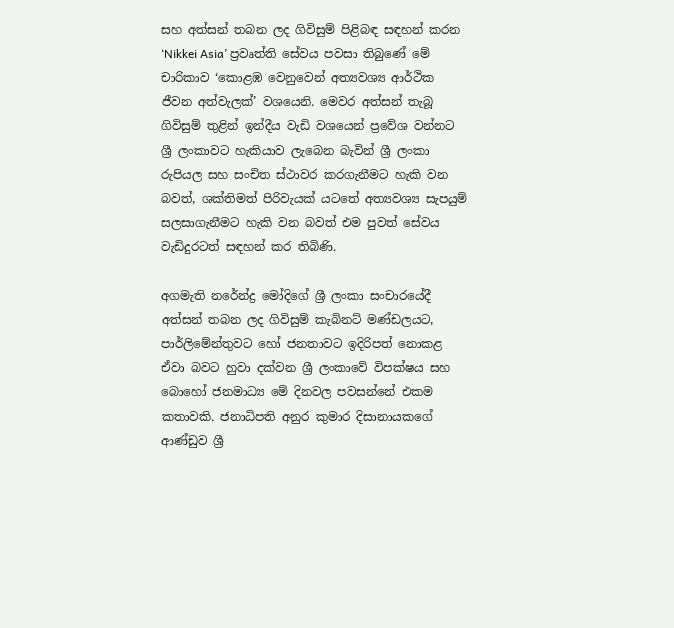සහ අත්සන් තබන ලද ගිවිසුම් පිළිබඳ සඳහන් කරන ‘Nikkei Asia’ ප්‍රවෘත්ති සේවය පවසා තිබුණේ මේ චාරිකාව ‘කොළඹ වෙනුවෙන් අත්‍යවශ්‍ය ආර්ථික ජීවන අත්වැලක්’ වශයෙනි. මෙවර අත්සන් තැබූ ගිවිසුම් තුළින් ඉන්දීය වැඩි වශයෙන් ප්‍රවේශ වන්නට ශ්‍රී ලංකාවට හැකියාව ලැබෙන බැවින් ශ්‍රී ලංකා රුපියල සහ සංචිත ස්ථාවර කරගැනීමට හැකි වන බවත්, ශක්තිමත් පිරිවැයක් යටතේ අත්‍යවශ්‍ය සැපයුම් සලසාගැනීමට හැකි වන බවත් එම පුවත් සේවය වැඩිදුරටත් සඳහන් කර තිබිණි.

අගමැති නරේන්ද්‍ර මෝදිගේ ශ්‍රී ලංකා සංචාරයේදී අත්සන් තබන ලද ගිවිසුම් කැබිනට් මණ්ඩලයට, පාර්ලිමේන්තුවට හෝ ජනතාවට ඉදිරිපත් නොකළ ඒවා බවට හුවා දක්වන ශ්‍රී ලංකාවේ විපක්ෂය සහ බොහෝ ජනමාධ්‍ය මේ දිනවල පවසන්නේ එකම කතාවකි. ජනාධිපති අනුර කුමාර දිසානායකගේ ආණ්ඩුව ශ්‍රී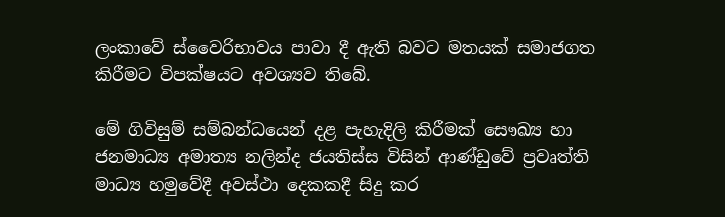ලංකාවේ ස්වෛරිභාවය පාවා දී ඇති බවට මතයක් සමාජගත කිරීමට විපක්ෂයට අවශ්‍යව තිබේ.

මේ ගිවිසුම් සම්බන්ධයෙන් දළ පැහැදිලි කිරීමක් සෞඛ්‍ය හා ජනමාධ්‍ය අමාත්‍ය නලින්ද ජයතිස්ස විසින් ආණ්ඩුවේ ප්‍රවෘත්ති මාධ්‍ය හමුවේදී අවස්ථා දෙකකදී සිදු කර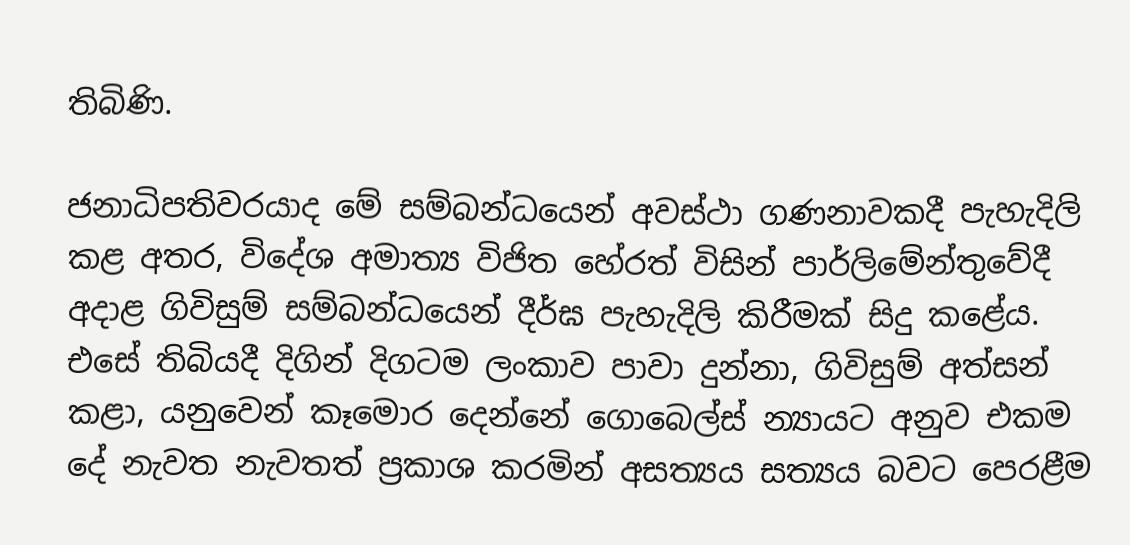තිබිණි.

ජනාධිපතිවරයාද මේ සම්බන්ධයෙන් අවස්ථා ගණනාවකදී පැහැදිලි කළ අතර, විදේශ අමාත්‍ය විජිත හේරත් විසින් පාර්ලිමේන්තුවේදී අදාළ ගිවිසුම් සම්බන්ධයෙන් දීර්ඝ පැහැදිලි කිරීමක් සිදු කළේය. එසේ තිබියදී දිගින් දිගටම ලංකාව පාවා දුන්නා, ගිවිසුම් අත්සන් කළා, යනුවෙන් කෑමොර දෙන්නේ ගොබෙල්ස් න්‍යායට අනුව එකම දේ නැවත නැවතත් ප්‍රකාශ කරමින් අසත්‍යය සත්‍යය බවට පෙරළීම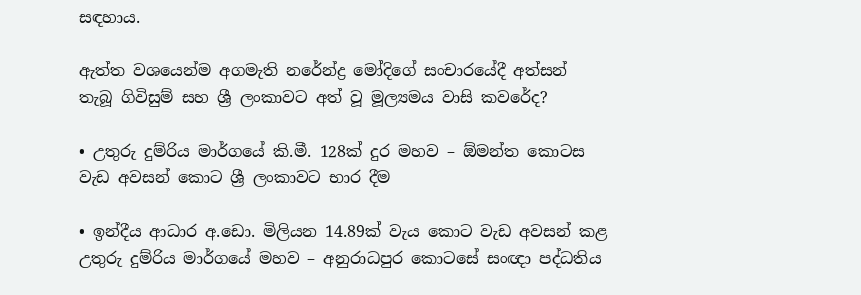සඳහාය.

ඇත්ත වශයෙන්ම අගමැති නරේන්ද්‍ර මෝදිගේ සංචාරයේදී අත්සන් තැබූ ගිවිසුම් සහ ශ්‍රී ලංකාවට අත් වූ මූල්‍යමය වාසි කවරේද?

• උතුරු දුම්රිය මාර්ගයේ කි.මී. 128ක් දුර මහව – ඕමන්ත කොටස වැඩ අවසන් කොට ශ්‍රී ලංකාවට භාර දීම

• ඉන්දීය ආධාර අ.ඩො. මිලියන 14.89ක් වැය කොට වැඩ අවසන් කළ උතුරු දුම්රිය මාර්ගයේ මහව – අනුරාධපුර කොටසේ සංඥා පද්ධතිය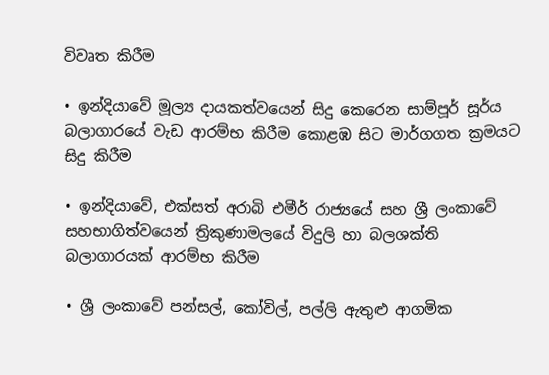විවෘත කිරීම

• ඉන්දියාවේ මූල්‍ය දායකත්වයෙන් සිදු කෙරෙන සාම්පූර් සූර්ය බලාගාරයේ වැඩ ආරම්භ කිරීම කොළඹ සිට මාර්ගගත ක්‍රමයට සිදු කිරීම

• ඉන්දියාවේ, එක්සත් අරාබි එමීර් රාජ්‍යයේ සහ ශ්‍රී ලංකාවේ සහභාගිත්වයෙන් ත්‍රිකුණාමලයේ විදුලි හා බලශක්ති බලාගාරයක් ආරම්භ කිරීම

• ශ්‍රී ලංකාවේ පන්සල්, කෝවිල්, පල්ලි ඇතුළු ආගමික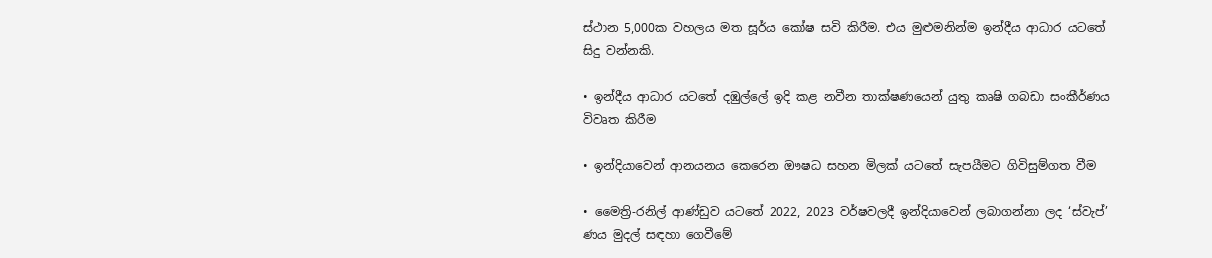ස්ථාන 5,000ක වහලය මත සූර්ය කෝෂ සවි කිරීම. එය මුළුමනින්ම ඉන්දීය ආධාර යටතේ සිදු වන්නකි.

• ඉන්දීය ආධාර යටතේ දඹුල්ලේ ඉදි කළ නවීන තාක්ෂණයෙන් යුතු කෘෂි ගබඩා සංකීර්ණය විවෘත කිරීම

• ඉන්දියාවෙන් ආනයනය කෙරෙන ඖෂධ සහන මිලක් යටතේ සැපයීමට ගිවිසුම්ගත වීම

• මෛත්‍රි-රනිල් ආණ්ඩුව යටතේ 2022, 2023 වර්ෂවලදී ඉන්දියාවෙන් ලබාගන්නා ලද ‘ස්වැප්’ ණය මුදල් සඳහා ගෙවීමේ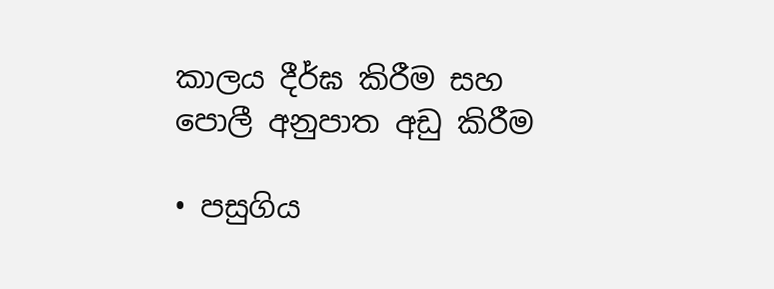කාලය දීර්ඝ කිරීම සහ පොලී අනුපාත අඩු කිරීම

• පසුගිය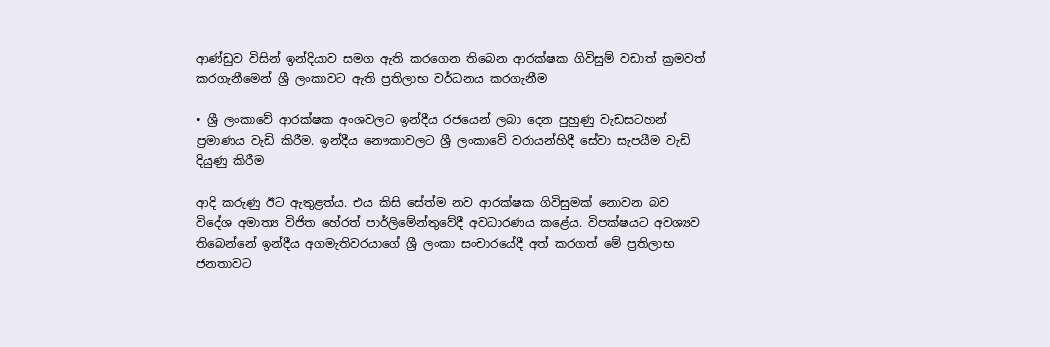ආණ්ඩුව විසින් ඉන්දියාව සමග ඇති කරගෙන තිබෙන ආරක්ෂක ගිවිසුම් වඩාත් ක්‍රමවත් කරගැනීමෙන් ශ්‍රී ලංකාවට ඇති ප්‍රතිලාභ වර්ධනය කරගැනීම

• ශ්‍රී ලංකාවේ ආරක්ෂක අංශවලට ඉන්දීය රජයෙන් ලබා දෙන පුහුණු වැඩසටහන් ප්‍රමාණය වැඩි කිරීම. ඉන්දීය නෞකාවලට ශ්‍රී ලංකාවේ වරායන්හිදී සේවා සැපයීම වැඩි දියුණු කිරීම

ආදි කරුණු ඊට ඇතුළත්ය. එය කිසි සේත්ම නව ආරක්ෂක ගිවිසුමක් නොවන බව විදේශ අමාත්‍ය විජිත හේරත් පාර්ලිමේන්තුවේදී අවධාරණය කළේය. විපක්ෂයට අවශ්‍යව තිබෙන්නේ ඉන්දීය අගමැතිවරයාගේ ශ්‍රී ලංකා සංචාරයේදී අත් කරගත් මේ ප්‍රතිලාභ ජනතාවට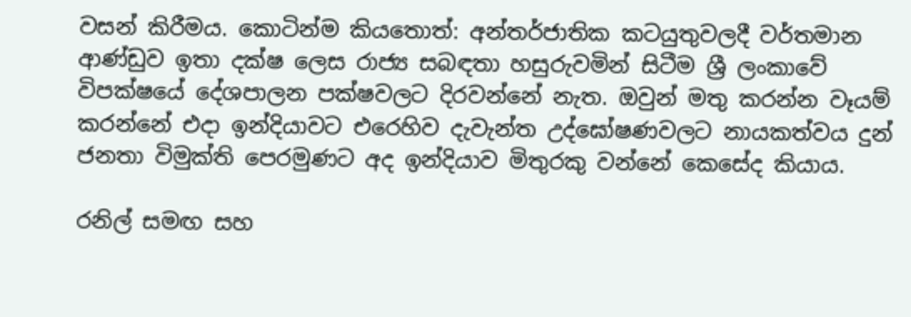වසන් කිරීමය. කොටින්ම කියතොත්: අන්තර්ජාතික කටයුතුවලදී වර්තමාන ආණ්ඩුව ඉතා දක්ෂ ලෙස රාජ්‍ය සබඳතා හසුරුවමින් සිටීම ශ්‍රී ලංකාවේ විපක්ෂයේ දේශපාලන පක්ෂවලට දිරවන්නේ නැත. ඔවුන් මතු කරන්න වෑයම් කරන්නේ එදා ඉන්දියාවට එරෙහිව දැවැන්ත උද්ඝෝෂණවලට නායකත්වය දුන් ජනතා විමුක්ති පෙරමුණට අද ඉන්දියාව මිතුරකු වන්නේ කෙසේද කියාය.

රනිල් සමඟ සහ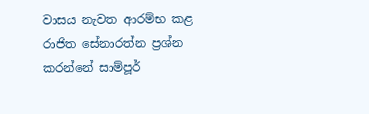වාසය නැවත ආරම්භ කළ රාජිත සේනාරත්න ප්‍රශ්න කරන්නේ සාම්පූර්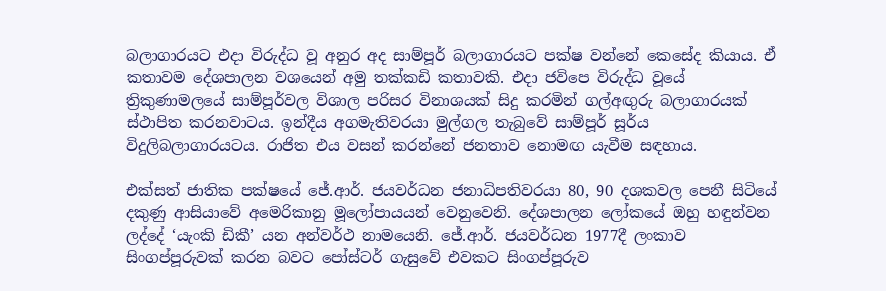බලාගාරයට එදා විරුද්ධ වූ අනුර අද සාම්පූර් බලාගාරයට පක්ෂ වන්නේ කෙසේද කියාය. ඒ කතාවම දේශපාලන වශයෙන් අමු තක්කඩි කතාවකි. එදා ජවිපෙ විරුද්ධ වූයේ ත්‍රිකුණාමලයේ සාම්පූර්වල විශාල පරිසර විනාශයක් සිදු කරමින් ගල්අඟුරු බලාගාරයක් ස්ථාපිත කරනවාටය. ඉන්දීය අගමැතිවරයා මුල්ගල තැබුවේ සාම්පූර් සූර්ය විදුලිබලාගාරයටය. රාජිත එය වසන් කරන්නේ ජනතාව නොමඟ යැවීම සඳහාය.

එක්සත් ජාතික පක්ෂයේ ජේ.ආර්. ජයවර්ධන ජනාධිපතිවරයා 80, 90 දශකවල පෙනී සිටියේ දකුණු ආසියාවේ අමෙරිකානු මූලෝපායයන් වෙනුවෙනි. දේශපාලන ලෝකයේ ඔහු හඳුන්වන ලද්දේ ‘යැංකි ඩිකී’ යන අන්වර්ථ නාමයෙනි. ජේ.ආර්. ජයවර්ධන 1977දී ලංකාව සිංගප්පූරුවක් කරන බවට පෝස්ටර් ගැසුවේ එවකට සිංගප්පූරුව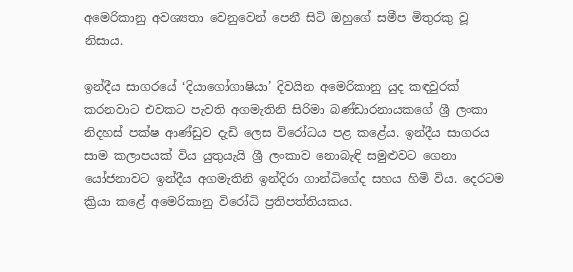අමෙරිකානු අවශ්‍යතා වෙනුවෙන් පෙනී සිටි ඔහුගේ සමීප මිතුරකු වූ නිසාය.

ඉන්දීය සාගරයේ ‘දියාගෝගාෂියා’ දිවයින අමෙරිකානු යුද කඳවුරක් කරනවාට එවකට පැවති අගමැතිනි සිරිමා බණ්ඩාරනායකගේ ශ්‍රී ලංකා නිදහස් පක්ෂ ආණ්ඩුව දැඩි ලෙස විරෝධය පළ කළේය. ඉන්දීය සාගරය සාම කලාපයක් විය යුතුයැයි ශ්‍රී ලංකාව නොබැඳි සමුළුවට ගෙනා යෝජනාවට ඉන්දීය අගමැතිනි ඉන්දිරා ගාන්ධිගේද සහය හිමි විය. දෙරටම ක්‍රියා කළේ අමෙරිකානු විරෝධි ප්‍රතිපත්තියකය.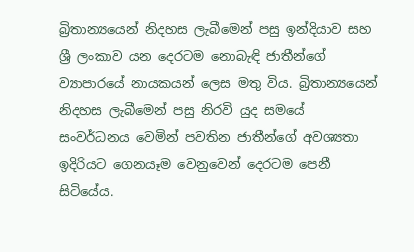බ්‍රිතාන්‍යයෙන් නිදහස ලැබීමෙන් පසු ඉන්දියාව සහ ශ්‍රී ලංකාව යන දෙරටම නොබැඳි ජාතීන්ගේ ව්‍යාපාරයේ නායකයන් ලෙස මතු විය. බ්‍රිතාන්‍යයෙන් නිදහස ලැබීමෙන් පසු නිරවි යුද සමයේ සංවර්ධනය වෙමින් පවතින ජාතීන්ගේ අවශ්‍යතා ඉදිරියට ගෙනයෑම වෙනුවෙන් දෙරටම පෙනී සිටියේය.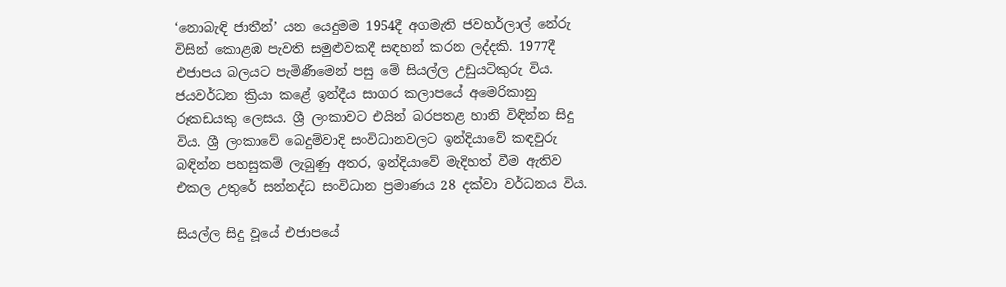‘නොබැඳි ජාතීන්’ යන යෙදුමම 1954දී අගමැති ජවහර්ලාල් නේරු විසින් කොළඹ පැවති සමුළුවකදී සඳහන් කරන ලද්දකි. 1977දී එජාපය බලයට පැමිණීමෙන් පසු මේ සියල්ල උඩුයටිකුරු විය. ජයවර්ධන ක්‍රියා කළේ ඉන්දීය සාගර කලාපයේ අමෙරිකානු රූකඩයකු ලෙසය. ශ්‍රී ලංකාවට එයින් බරපතළ හානි විඳින්න සිදු විය. ශ්‍රී ලංකාවේ බෙදුම්වාදි සංවිධානවලට ඉන්දියාවේ කඳවුරු බඳින්න පහසුකම් ලැබුණු අතර, ඉන්දියාවේ මැදිහත් වීම ඇතිව එකල උතුරේ සන්නද්ධ සංවිධාන ප්‍රමාණය 28 දක්වා වර්ධනය විය.

සියල්ල සිදු වූයේ එජාපයේ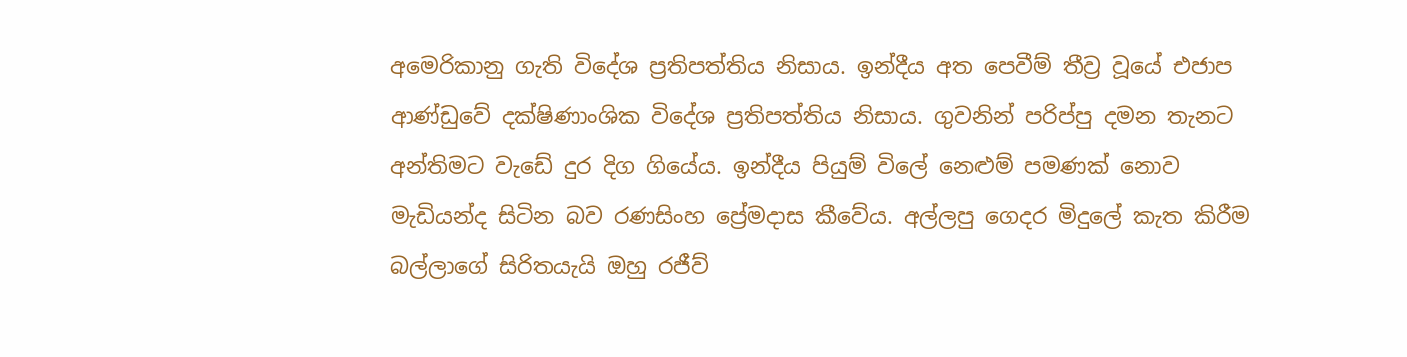අමෙරිකානු ගැති විදේශ ප්‍රතිපත්තිය නිසාය. ඉන්දීය අත පෙවීම් තීව්‍ර වූයේ එජාප ආණ්ඩුවේ දක්ෂිණාංශික විදේශ ප්‍රතිපත්තිය නිසාය. ගුවනින් පරිප්පු දමන තැනට අන්තිමට වැඩේ දුර දිග ගියේය. ඉන්දීය පියුම් විලේ නෙළුම් පමණක් නොව මැඩියන්ද සිටින බව රණසිංහ ප්‍රේමදාස කීවේය. අල්ලපු ගෙදර මිදුලේ කැත කිරීම බල්ලාගේ සිරිතයැයි ඔහු රජීව්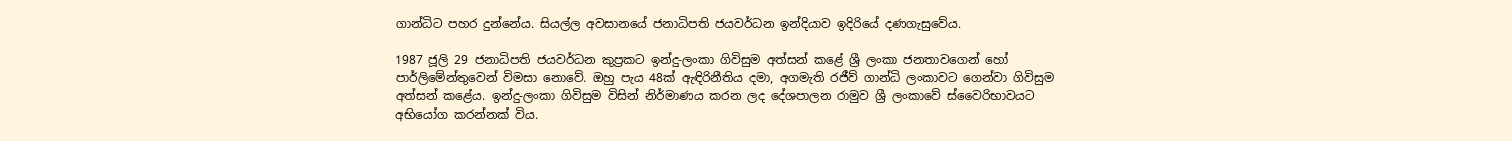ගාන්ධිට පහර දුන්නේය. සියල්ල අවසානයේ ජනාධිපති ජයවර්ධන ඉන්දියාව ඉදිරියේ දණගැසුවේය.

1987 ජූලි 29 ජනාධිපති ජයවර්ධන කුප්‍රකට ඉන්දු-ලංකා ගිවිසුම අත්සන් කළේ ශ්‍රී ලංකා ජනතාවගෙන් හෝ පාර්ලිමේන්තුවෙන් විමසා නොවේ. ඔහු පැය 48ක් ඇඳිරිනීතිය දමා, අගමැති රජීව් ගාන්ධි ලංකාවට ගෙන්වා ගිවිසුම අත්සන් කළේය. ඉන්දු-ලංකා ගිවිසුම විසින් නිර්මාණය කරන ලද දේශපාලන රාමුව ශ්‍රී ලංකාවේ ස්වෛරිභාවයට අභියෝග කරන්නක් විය.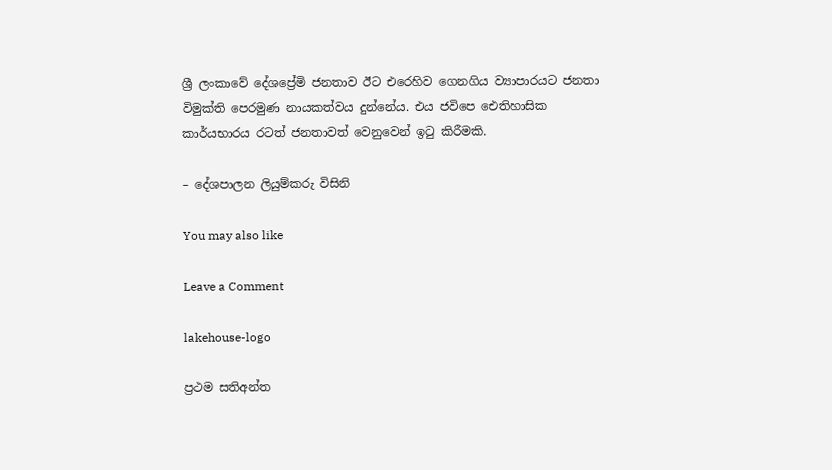ශ්‍රී ලංකාවේ දේශප්‍රේමි ජනතාව ඊට එරෙහිව ගෙනගිය ව්‍යාපාරයට ජනතා විමුක්ති පෙරමුණ නායකත්වය දුන්නේය. එය ජවිපෙ ඓතිහාසික කාර්යභාරය රටත් ජනතාවත් වෙනුවෙන් ඉටු කිරීමකි.

– දේශපාලන ලියුම්කරු විසිනි

You may also like

Leave a Comment

lakehouse-logo

ප්‍රථම සතිඅන්ත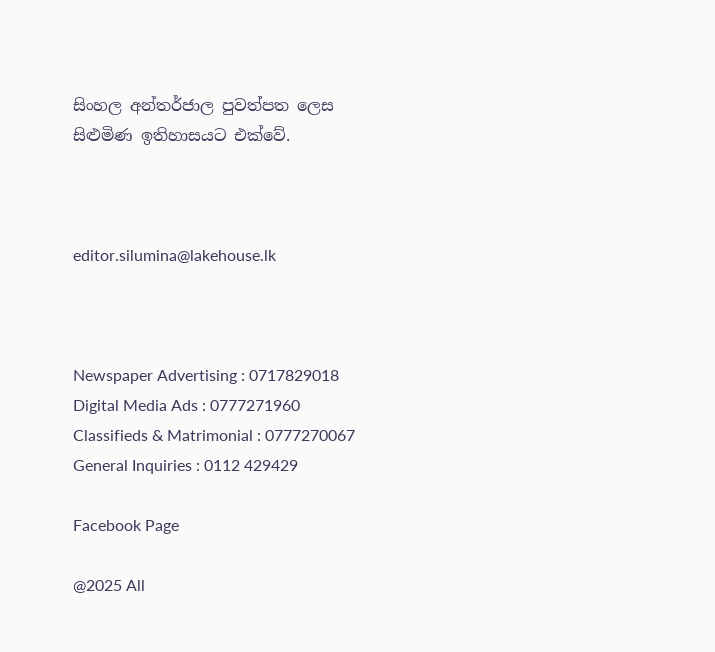සිංහල අන්තර්ජාල පුවත්පත ලෙස සිළුමිණ ඉතිහාසයට එක්වේ.



editor.silumina@lakehouse.lk



Newspaper Advertising : 0717829018
Digital Media Ads : 0777271960
Classifieds & Matrimonial : 0777270067
General Inquiries : 0112 429429

Facebook Page

@2025 All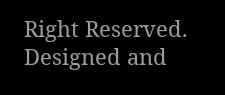Right Reserved. Designed and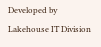Developed by Lakehouse IT Division